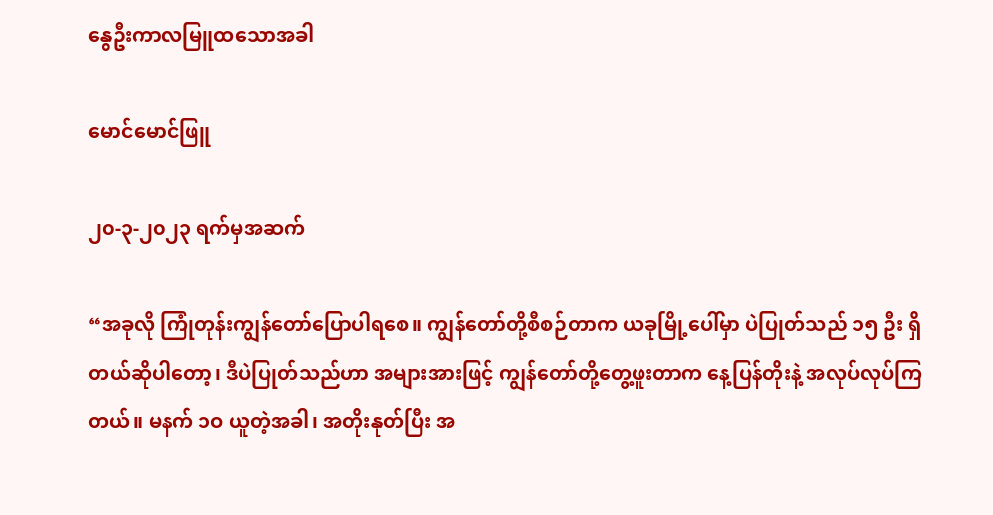နွေဦးကာလမြူထသောအခါ

မောင်မောင်ဖြူ

၂၀-၃-၂၀၂၃ ရက်မှအဆက်

“အခုလို ကြုံတုန်းကျွန်တော်ပြောပါရစေ။ ကျွန်တော်တို့စီစဉ်တာက ယခုမြို့ပေါ်မှာ ပဲပြုတ်သည် ၁၅ ဦး ရှိတယ်ဆိုပါတော့၊ ဒီပဲပြုတ်သည်ဟာ အများအားဖြင့် ကျွန်တော်တို့တွေ့ဖူးတာက နေ့ပြန်တိုးနဲ့ အလုပ်လုပ်ကြတယ်။ မနက် ၁ဝ ယူတဲ့အခါ၊ အတိုးနုတ်ပြီး အ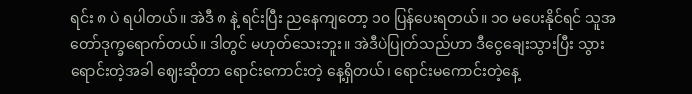ရင်း ၈ ပဲ ရပါတယ်။ အဲဒီ ၈ နဲ့ ရင်းပြီး ညနေကျတော့ ၁၀ ပြန်ပေးရတယ်။ ၁ဝ မပေးနိုင်ရင် သူအတော်ဒုက္ခရောက်တယ်။ ဒါတွင် မဟုတ်သေးဘူး။ အဲဒီပဲပြုတ်သည်ဟာ ဒီငွေချေးသွားပြီး သွားရောင်းတဲ့အခါ ဈေးဆိုတာ ရောင်းကောင်းတဲ့ နေ့ရှိတယ်၊ ရောင်းမကောင်းတဲ့နေ့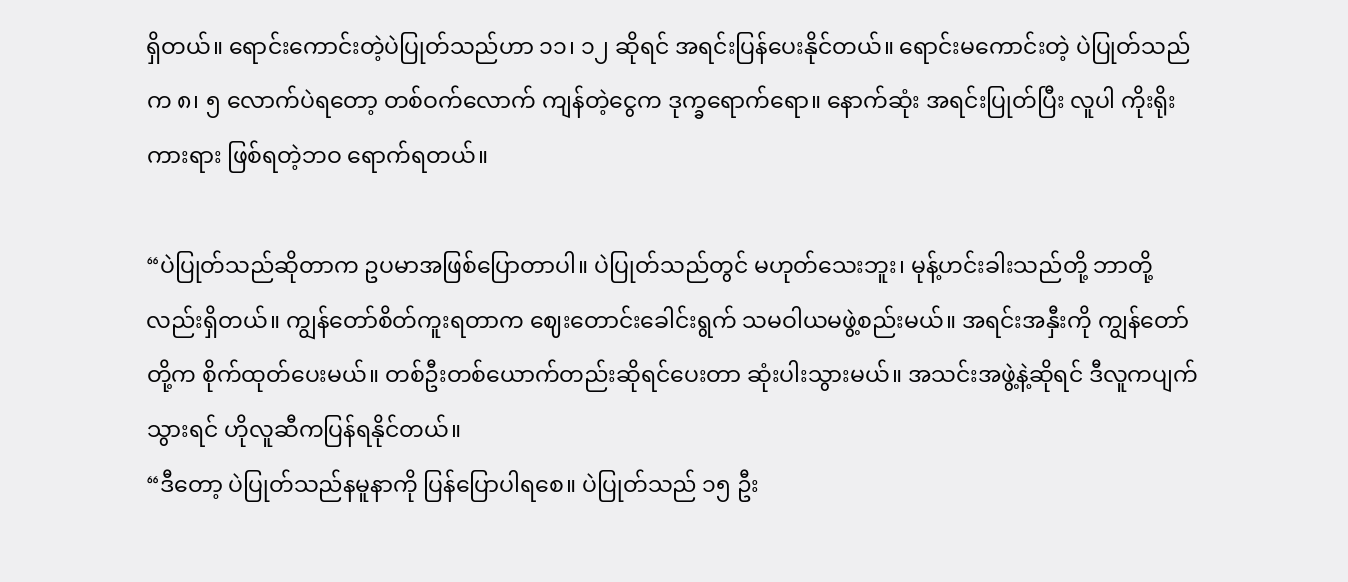ရှိတယ်။ ရောင်းကောင်းတဲ့ပဲပြုတ်သည်ဟာ ၁၁၊ ၁၂ ဆိုရင် အရင်းပြန်ပေးနိုင်တယ်။ ရောင်းမကောင်းတဲ့ ပဲပြုတ်သည် က ၈၊ ၅ လောက်ပဲရတော့ တစ်ဝက်လောက် ကျန်တဲ့ငွေက ဒုက္ခရောက်ရော။ နောက်ဆုံး အရင်းပြုတ်ပြီး လူပါ ကိုးရိုးကားရား ဖြစ်ရတဲ့ဘဝ ရောက်ရတယ်။

“ပဲပြုတ်သည်ဆိုတာက ဥပမာအဖြစ်ပြောတာပါ။ ပဲပြုတ်သည်တွင် မဟုတ်သေးဘူး၊ မုန့်ဟင်းခါးသည်တို့ ဘာတို့လည်းရှိတယ်။ ကျွန်တော်စိတ်ကူးရတာက ဈေးတောင်းခေါင်းရွက် သမဝါယမဖွဲ့စည်းမယ်။ အရင်းအနှီးကို ကျွန်တော်တို့က စိုက်ထုတ်ပေးမယ်။ တစ်ဦးတစ်ယောက်တည်းဆိုရင်ပေးတာ ဆုံးပါးသွားမယ်။ အသင်းအဖွဲ့နဲ့ဆိုရင် ဒီလူကပျက်သွားရင် ဟိုလူဆီကပြန်ရနိုင်တယ်။
“ဒီတော့ ပဲပြုတ်သည်နမူနာကို ပြန်ပြောပါရစေ။ ပဲပြုတ်သည် ၁၅ ဦး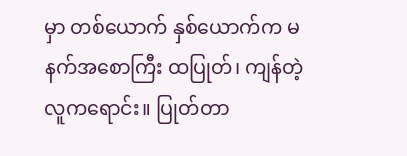မှာ တစ်ယောက် နှစ်ယောက်က မနက်အစောကြီး ထပြုတ်၊ ကျန်တဲ့လူကရောင်း။ ပြုတ်တာ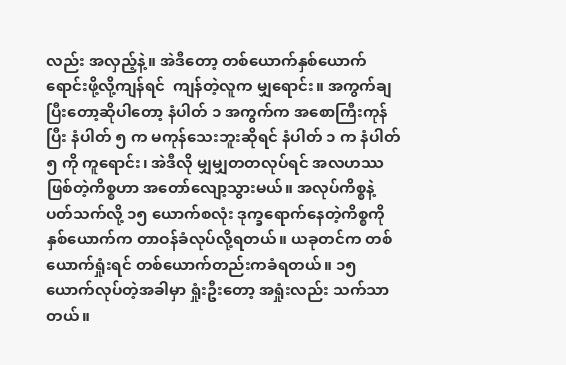လည်း အလှည့်နဲ့။ အဲဒီတော့ တစ်ယောက်နှစ်ယောက်ရောင်းဖို့လို့ကျန်ရင်  ကျန်တဲ့လူက မျှရောင်း။ အကွက်ချပြီးတော့ဆိုပါတော့ နံပါတ် ၁ အကွက်က အစောကြီးကုန်ပြီး နံပါတ် ၅ က မကုန်သေးဘူးဆိုရင် နံပါတ် ၁ က နံပါတ် ၅ ကို ကူရောင်း၊ အဲဒီလို မျှမျှတတလုပ်ရင် အလဟဿဖြစ်တဲ့ကိစ္စဟာ အတော်လျော့သွားမယ်။ အလုပ်ကိစ္စနဲ့ ပတ်သက်လို့ ၁၅ ယောက်စလုံး ဒုက္ခရောက်နေတဲ့ကိစ္စကို နှစ်ယောက်က တာဝန်ခံလုပ်လို့ရတယ်။ ယခုတင်က တစ်ယောက်ရှုံးရင် တစ်ယောက်တည်းကခံရတယ်။ ၁၅ ယောက်လုပ်တဲ့အခါမှာ ရှုံးဦးတော့ အရှုံးလည်း သက်သာတယ်။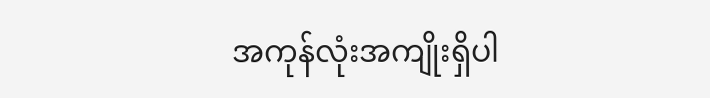အကုန်လုံးအကျိုးရှိပါ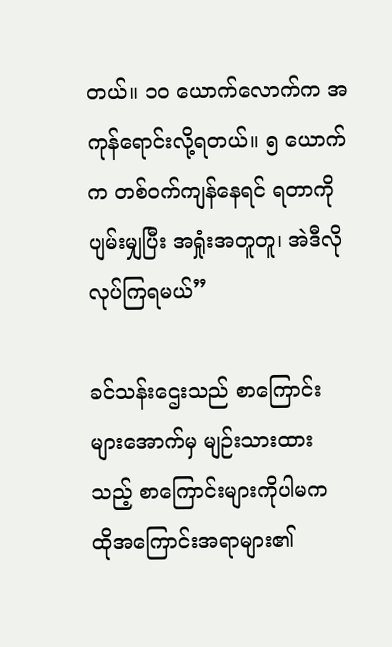တယ်။ ၁ဝ ယောက်လောက်က အကုန်ရောင်းလို့ရတယ်။ ၅ ယောက်က တစ်ဝက်ကျန်နေရင် ရတာကို ပျမ်းမျှပြီး အရှုံးအတူတူ၊ အဲဒီလိုလုပ်ကြရမယ်”

ခင်သန်းဌေးသည် စာကြောင်းများအောက်မှ မျဉ်းသားထားသည့် စာကြောင်းများကိုပါမက ထိုအကြောင်းအရာများ၏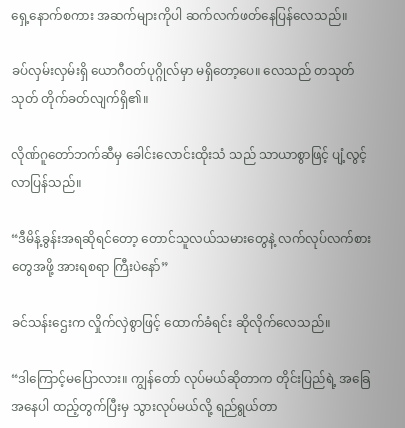ရှေ့နောက်စကား အဆက်များကိုပါ ဆက်လက်ဖတ်နေပြန်လေသည်။

ခပ်လှမ်းလှမ်းရှိ ယောဂီဝတ်ပုဂ္ဂိုလ်မှာ မရှိတော့ပေ။ လေသည် တသုတ်သုတ် တိုက်ခတ်လျက်ရှိ၏။

လိုဏ်ဂူတော်ဘက်ဆီမှ ခေါင်းလောင်းထိုးသံ သည် သာယာစွာဖြင့် ပျံ့လွင့်လာပြန်သည်။

“ဒီမိန့်ခွန်းအရဆိုရင်တော့ တောင်သူလယ်သမားတွေနဲ့ လက်လုပ်လက်စားတွေအဖို့ အားရစရာ ကြီးပဲနော်”

ခင်သန်းဌေးက လှိုက်လှဲစွာဖြင့် ထောက်ခံရင်း ဆိုလိုက်လေသည်။

“ဒါကြောင့်မပြောလား။ ကျွန်တော် လုပ်မယ်ဆိုတာက တိုင်းပြည်ရဲ့ အခြေအနေပါ ထည့်တွက်ပြီးမှ သွားလုပ်မယ်လို့ ရည်ရွယ်တာ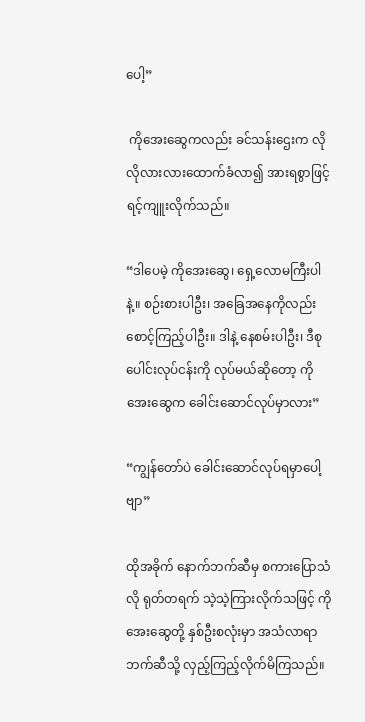ပေါ့”

 ကိုအေးဆွေကလည်း ခင်သန်းဌေးက လိုလိုလားလားထောက်ခံလာ၍ အားရစွာဖြင့် ရင့်ကျူးလိုက်သည်။

“ဒါပေမဲ့ ကိုအေးဆွေ၊ ရှေ့လောမကြီးပါနဲ့။ စဉ်းစားပါဦး၊ အခြေအနေကိုလည်း စောင့်ကြည့်ပါဦး။ ဒါနဲ့ နေစမ်းပါဦး၊ ဒီစုပေါင်းလုပ်ငန်းကို လုပ်မယ်ဆိုတော့ ကိုအေးဆွေက ခေါင်းဆောင်လုပ်မှာလား”

“ကျွန်တော်ပဲ ခေါင်းဆောင်လုပ်ရမှာပေါ့ဗျာ”

ထိုအခိုက် နောက်ဘက်ဆီမှ စကားပြောသံလို ရုတ်တရက် သဲ့သဲ့ကြားလိုက်သဖြင့် ကိုအေးဆွေတို့ နှစ်ဦးစလုံးမှာ အသံလာရာဘက်ဆီသို့ လှည့်ကြည့်လိုက်မိကြသည်။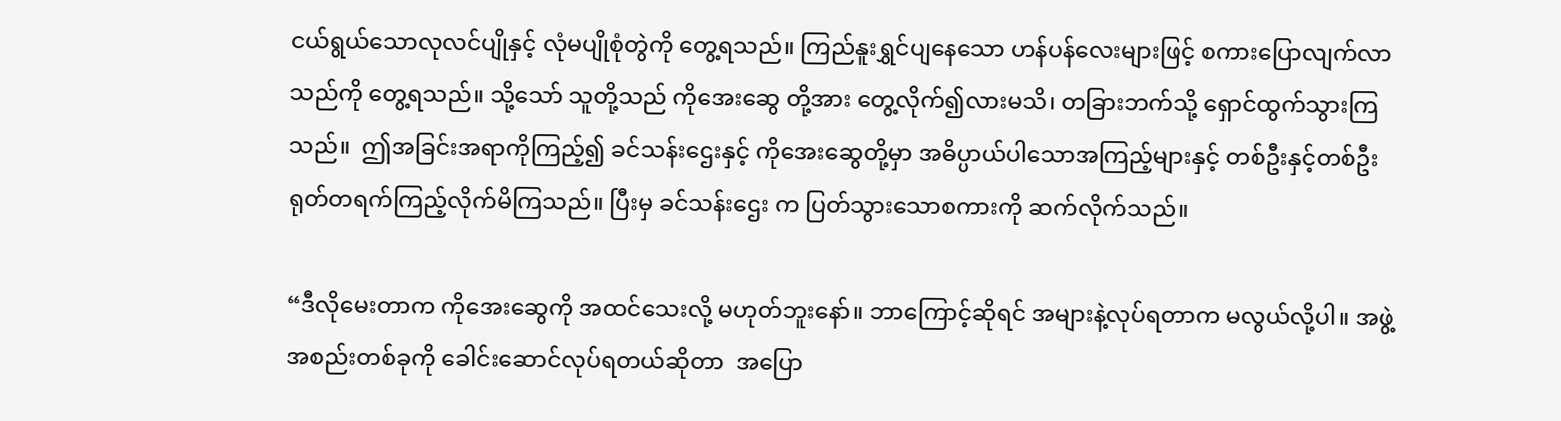ငယ်ရွယ်သောလုလင်ပျိုနှင့် လုံမပျိုစုံတွဲကို တွေ့ရသည်။ ကြည်နူးရွှင်ပျနေသော ဟန်ပန်လေးများဖြင့် စကားပြောလျက်လာသည်ကို တွေ့ရသည်။ သို့သော် သူတို့သည် ကိုအေးဆွေ တို့အား တွေ့လိုက်၍လားမသိ၊ တခြားဘက်သို့ ရှောင်ထွက်သွားကြသည်။  ဤအခြင်းအရာကိုကြည့်၍ ခင်သန်းဌေးနှင့် ကိုအေးဆွေတို့မှာ အဓိပ္ပာယ်ပါသောအကြည့်များနှင့် တစ်ဦးနှင့်တစ်ဦး ရုတ်တရက်ကြည့်လိုက်မိကြသည်။ ပြီးမှ ခင်သန်းဌေး က ပြတ်သွားသောစကားကို ဆက်လိုက်သည်။

“ဒီလိုမေးတာက ကိုအေးဆွေကို အထင်သေးလို့ မဟုတ်ဘူးနော်။ ဘာကြောင့်ဆိုရင် အများနဲ့လုပ်ရတာက မလွယ်လို့ပါ။ အဖွဲ့အစည်းတစ်ခုကို ခေါင်းဆောင်လုပ်ရတယ်ဆိုတာ  အပြော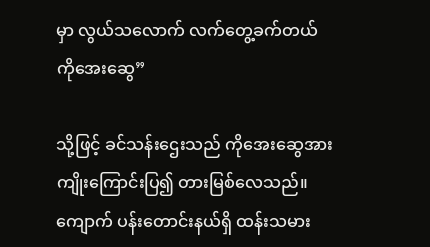မှာ လွယ်သလောက် လက်တွေ့ခက်တယ် ကိုအေးဆွေ”

သို့ဖြင့် ခင်သန်းဌေးသည် ကိုအေးဆွေအား ကျိုးကြောင်းပြ၍ တားမြစ်လေသည်။ ကျောက် ပန်းတောင်းနယ်ရှိ ထန်းသမား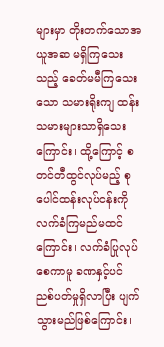များမှာ တိုးတက်သောအယူအဆ မရှိကြသေးသည့် ခေတ်မမီကြသေးသော သမားရိုးကျ ထန်းသမားများသာရှိသေး ကြောင်း၊ ထို့ကြောင့် စတင်တီထွင်လုပ်မည့် စုပေါင်ထန်းလုပ်ငန်းကို လက်ခံကြမည်မထင်ကြောင်း၊ လက်ခံပြုလုပ်စေကာမူ ခဏနှင့်ပင် ညစ်ပတ်မှုရှိလာပြီး ပျက်သွားမည်ဖြစ်ကြောင်း၊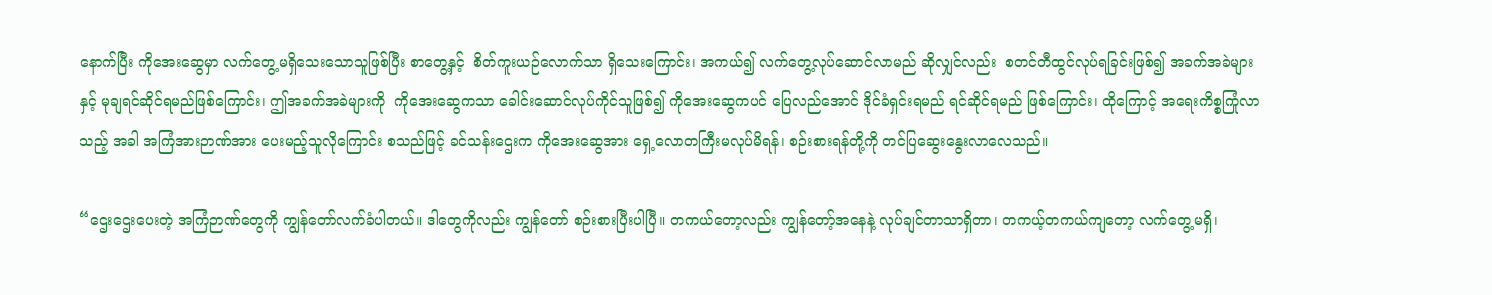နောက်ပြီး ကိုအေးဆွေမှာ လက်တွေ့မရှိသေးသောသူဖြစ်ပြီး စာတွေ့နှင့်  စိတ်ကူးယဉ်လောက်သာ ရှိသေးကြောင်း၊ အကယ်၍ လက်တွေ့လုပ်ဆောင်လာမည် ဆိုလျှင်လည်း  စတင်တီထွင်လုပ်ရခြင်းဖြစ်၍ အခက်အခဲများနှင့် မုချရင်ဆိုင်ရမည်ဖြစ်ကြောင်း၊ ဤအခက်အခဲများကို  ကိုအေးဆွေကသာ ခေါင်းဆောင်လုပ်ကိုင်သူဖြစ်၍ ကိုအေးဆွေကပင် ပြေလည်အောင် ဒိုင်ခံရှင်းရမည် ရင်ဆိုင်ရမည် ဖြစ်ကြောင်း၊ ထိုကြောင့် အရေးကိစ္စကြုံလာသည့် အခါ အကြံအားဉာဏ်အား ပေးမည့်သူလိုကြောင်း စသည်ဖြင့် ခင်သန်းဌေးက ကိုအေးဆွေအား ရှေ့လောတကြီးမလုပ်မိရန်၊ စဉ်းစားရန်တို့ကို တင်ပြဆွေးနွေးလာလေသည်။

“ဌေးဌေးပေးတဲ့ အကြံဉာဏ်တွေကို ကျွန်တော်လက်ခံပါတယ်။ ဒါတွေကိုလည်း ကျွန်တော် စဉ်းစားပြီးပါပြီ။ တကယ်တော့လည်း ကျွန်တော့်အနေနဲ့ လုပ်ချင်တာသာရှိတာ၊ တကယ့်တကယ်ကျတော့ လက်တွေ့မရှိ၊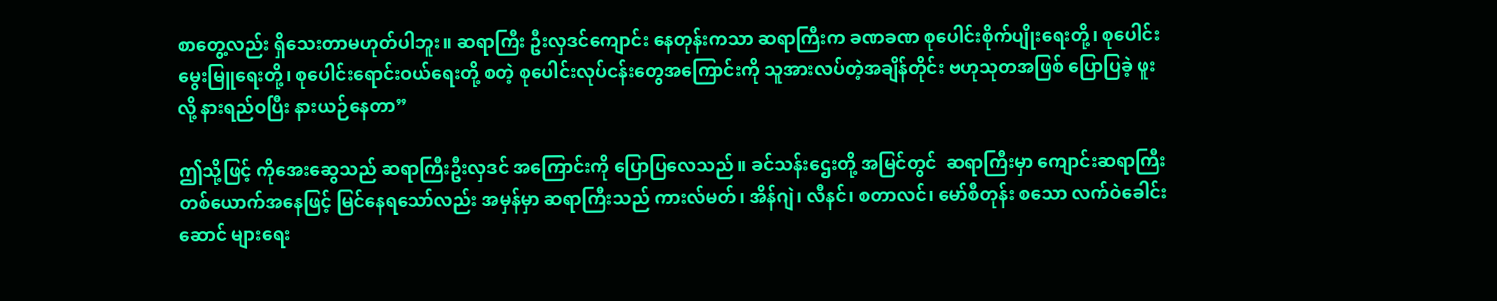စာတွေ့လည်း ရှိသေးတာမဟုတ်ပါဘူး။ ဆရာကြီး ဦးလှဒင်ကျောင်း နေတုန်းကသာ ဆရာကြီးက ခဏခဏ စုပေါင်းစိုက်ပျိုးရေးတို့၊ စုပေါင်းမွေးမြူရေးတို့၊ စုပေါင်းရောင်းဝယ်ရေးတို့ စတဲ့ စုပေါင်းလုပ်ငန်းတွေအကြောင်းကို သူအားလပ်တဲ့အချိန်တိုင်း ဗဟုသုတအဖြစ် ပြောပြခဲ့ ဖူးလို့ နားရည်ဝပြီး နားယဉ်နေတာ”

ဤသို့ဖြင့် ကိုအေးဆွေသည် ဆရာကြီးဦးလှဒင် အကြောင်းကို ပြောပြလေသည်။ ခင်သန်းဌေးတို့ အမြင်တွင်  ဆရာကြီးမှာ ကျောင်းဆရာကြီး တစ်ယောက်အနေဖြင့် မြင်နေရသော်လည်း အမှန်မှာ ဆရာကြီးသည် ကားလ်မတ်၊ အိန်ဂျဲ၊ လီနင်၊ စတာလင်၊ မော်စီတုန်း စသော လက်ဝဲခေါင်းဆောင် များရေး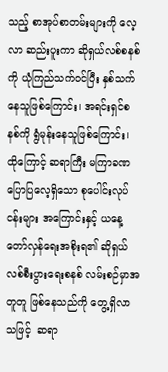သည့် စာအုပ်စာတမ်းများကို လေ့လာ ဆည်းပူးကာ ဆိုရှယ်လစ်စနစ်ကို ယုံကြည်သက်ဝင်ပြီး နှစ်သက်နေသူဖြစ်ကြောင်း၊ အရင်းရှင်စနစ်ကို ရွံမုန်းနေသူဖြစ်ကြောင်း၊ ထိုကြောင့် ဆရာကြီး မကြာခဏ ပြောပြလေ့ရှိသော စုပေါင်းလုပ်ငန်းများ အကြောင်းနှင့် ယနေ့တော်လှန်ရေးအစိုးရ၏ ဆိုရှယ်လစ်စီးပွားရေးစနစ် လမ်းစဉ်မှာအတူတူ ဖြစ်နေသည်ကို တွေ့ရှိလာသဖြင့်  ဆရာ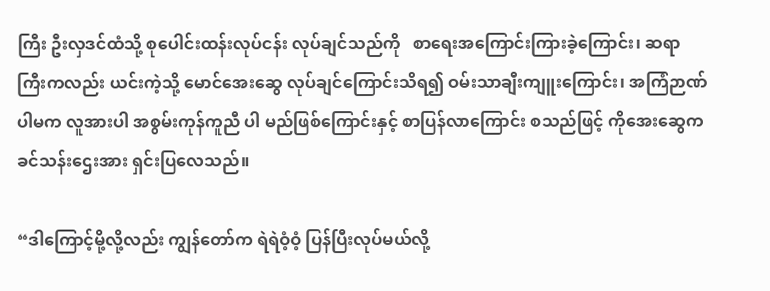ကြီး ဦးလှဒင်ထံသို့ စုပေါင်းထန်းလုပ်ငန်း လုပ်ချင်သည်ကို   စာရေးအကြောင်းကြားခဲ့ကြောင်း၊ ဆရာကြီးကလည်း ယင်းကဲ့သို့ မောင်အေးဆွေ လုပ်ချင်ကြောင်းသိရ၍ ဝမ်းသာချီးကျူးကြောင်း၊ အကြံဉာဏ်ပါမက လူအားပါ အစွမ်းကုန်ကူညီ ပါ မည်ဖြစ်ကြောင်းနှင့် စာပြန်လာကြောင်း စသည်ဖြင့် ကိုအေးဆွေက ခင်သန်းဌေးအား ရှင်းပြလေသည်။

“ဒါကြောင့်မို့လို့လည်း ကျွန်တော်က ရဲရဲဝံ့ဝံ့ ပြန်ပြီးလုပ်မယ်လို့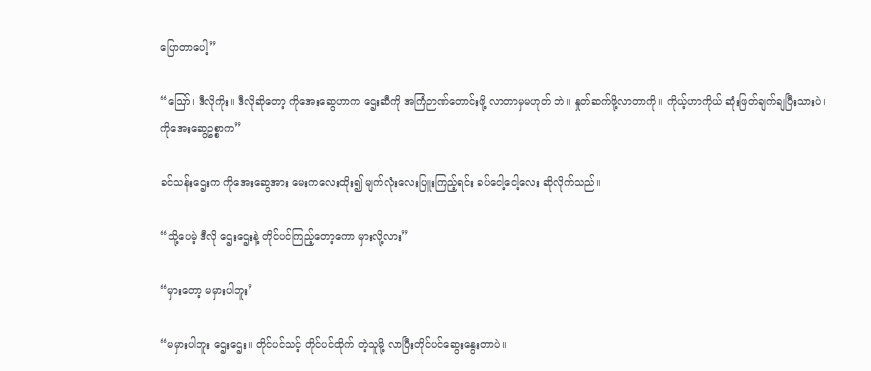ပြောတာပေါ့”

“ဪ၊ ဒီလိုကိုး။ ဒီလိုဆိုတော့ ကိုအေးဆွေဟာက ဌေးဆီကို အကြံဉာဏ်တောင်းဖို့ လာတာမှမဟုတ် ဘဲ။ နှုတ်ဆက်ဖို့လာတာကို။ ကိုယ့်ဟာကိုယ် ဆုံးဖြတ်ချက်ချပြီးသားပဲ၊ ကိုအေးဆွေဥစ္စာက”

ခင်သန်းဌေးက ကိုအေးဆွေအား မေးကလေးထိုး၍ မျက်လုံးလေးပြူးကြည့်ရင်း ခပ်ငေါ့ငေါ့လေး ဆိုလိုက်သည်။

“သို့ပေမဲ့ ဒီလို ဌေးဌေးနဲ့ တိုင်ပင်ကြည့်တော့ကော မှားလို့လား”

“မှားတော့ မမှားပါဘူး’

“မမှားပါဘူး ဌေးဌေး။ တိုင်ပင်သင့် တိုင်ပင်ထိုက် တဲ့သူမို့ လာပြီးတိုင်ပင်ဆွေးနွေးတာပဲ။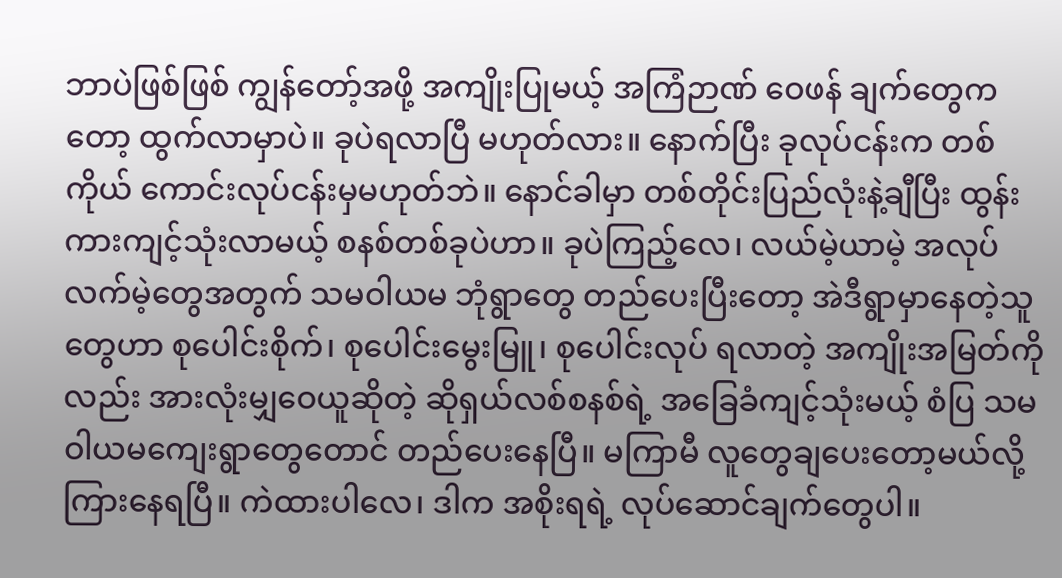ဘာပဲဖြစ်ဖြစ် ကျွန်တော့်အဖို့ အကျိုးပြုမယ့် အကြံဉာဏ် ဝေဖန် ချက်တွေကတော့ ထွက်လာမှာပဲ။ ခုပဲရလာပြီ မဟုတ်လား။ နောက်ပြီး ခုလုပ်ငန်းက တစ်ကိုယ် ကောင်းလုပ်ငန်းမှမဟုတ်ဘဲ။ နောင်ခါမှာ တစ်တိုင်းပြည်လုံးနဲ့ချီပြီး ထွန်းကားကျင့်သုံးလာမယ့် စနစ်တစ်ခုပဲဟာ။ ခုပဲကြည့်လေ၊ လယ်မဲ့ယာမဲ့ အလုပ်လက်မဲ့တွေအတွက် သမဝါယမ ဘုံရွာတွေ တည်ပေးပြီးတော့ အဲဒီရွာမှာနေတဲ့သူတွေဟာ စုပေါင်းစိုက်၊ စုပေါင်းမွေးမြူ၊ စုပေါင်းလုပ် ရလာတဲ့ အကျိုးအမြတ်ကိုလည်း အားလုံးမျှဝေယူဆိုတဲ့ ဆိုရှယ်လစ်စနစ်ရဲ့ အခြေခံကျင့်သုံးမယ့် စံပြ သမဝါယမကျေးရွာတွေတောင် တည်ပေးနေပြီ။ မကြာမီ လူတွေချပေးတော့မယ်လို့ ကြားနေရပြီ။ ကဲထားပါလေ၊ ဒါက အစိုးရရဲ့ လုပ်ဆောင်ချက်တွေပါ။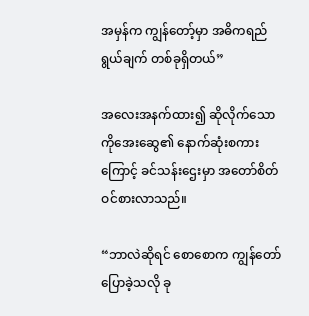အမှန်က ကျွန်တော့်မှာ အဓိကရည်ရွယ်ချက် တစ်ခုရှိတယ်”

အလေးအနက်ထား၍ ဆိုလိုက်သော ကိုအေးဆွေ၏ နောက်ဆုံးစကားကြောင့် ခင်သန်းဌေးမှာ အတော်စိတ်ဝင်စားလာသည်။

“ဘာလဲဆိုရင် စောစောက ကျွန်တော်ပြောခဲ့သလို ခု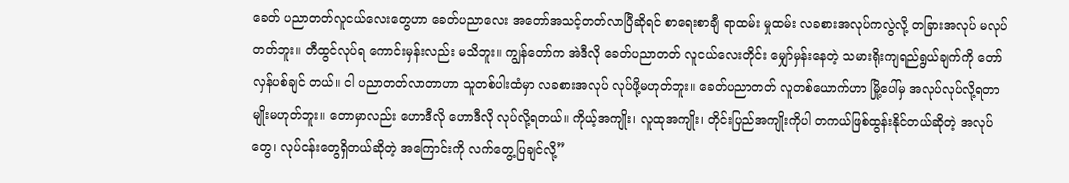ခေတ် ပညာတတ်လူငယ်လေးတွေဟာ ခေတ်ပညာလေး အတော်အသင့်တတ်လာပြီဆိုရင် စာရေးစာချီ ရာထမ်း မှုထမ်း လခစားအလုပ်ကလွဲလို့ တခြားအလုပ် မလုပ်တတ်ဘူး။ တီထွင်လုပ်ရ ကောင်းမှန်းလည်း မသိဘူး။ ကျွန်တော်က အဲဒီလို ခေတ်ပညာတတ် လူငယ်လေးတိုင်း မျှော်မှန်းနေတဲ့ သမားရိုးကျရည်ရွယ်ချက်ကို တော်လှန်ပစ်ချင် တယ်။ ငါ ပညာတတ်လာတာဟာ သူတစ်ပါးထံမှာ လခစားအလုပ် လုပ်ဖို့မဟုတ်ဘူး။ ခေတ်ပညာတတ် လူတစ်ယောက်ဟာ မြို့ပေါ်မှ အလုပ်လုပ်လို့ရတာ မျိုးမဟုတ်ဘူး။ တောမှာလည်း ဟောဒီလို ဟောဒီလို လုပ်လို့ရတယ်။ ကိုယ့်အကျိုး၊ လူထုအကျိုး၊ တိုင်းပြည်အကျိုးကိုပါ တကယ်ဖြစ်ထွန်းနိုင်တယ်ဆိုတဲ့ အလုပ်တွေ၊ လုပ်ငန်းတွေရှိတယ်ဆိုတဲ့ အကြောင်းကို လက်တွေ့ပြချင်လို့”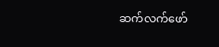ဆက်လက်ဖော်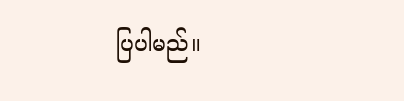ပြပါမည်။